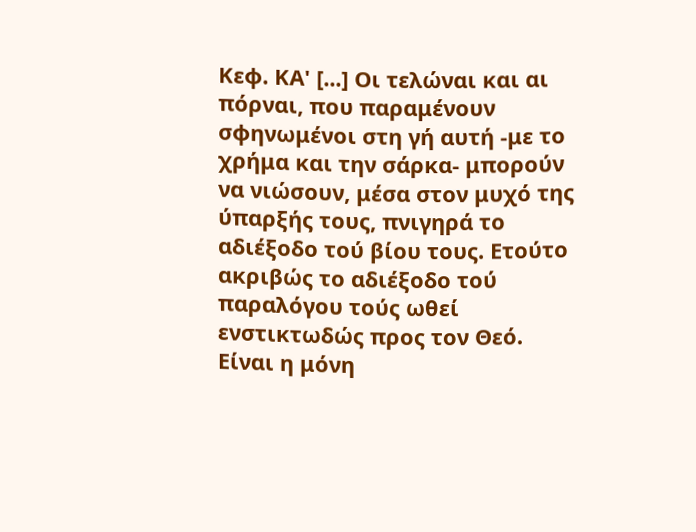Κεφ. ΚΑ' [...] Οι τελώναι και αι πόρναι, που παραμένουν σφηνωμένοι στη γή αυτή -με το χρήμα και την σάρκα- μπορούν να νιώσουν, μέσα στον μυχό της ύπαρξής τους, πνιγηρά το αδιέξοδο τού βίου τους. Ετούτο ακριβώς το αδιέξοδο τού παραλόγου τούς ωθεί ενστικτωδώς προς τον Θεό. Είναι η μόνη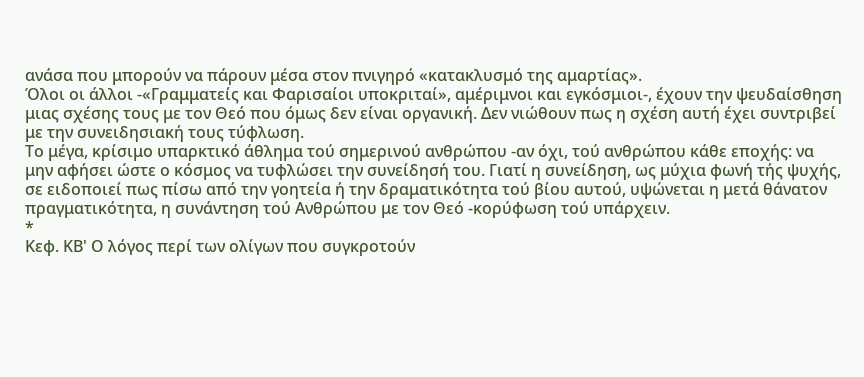ανάσα που μπορούν να πάρουν μέσα στον πνιγηρό «κατακλυσμό της αμαρτίας».
Όλοι οι άλλοι -«Γραμματείς και Φαρισαίοι υποκριταί», αμέριμνοι και εγκόσμιοι-, έχουν την ψευδαίσθηση μιας σχέσης τους με τον Θεό που όμως δεν είναι οργανική. Δεν νιώθουν πως η σχέση αυτή έχει συντριβεί με την συνειδησιακή τους τύφλωση.
Το μέγα, κρίσιμο υπαρκτικό άθλημα τού σημερινού ανθρώπου -αν όχι, τού ανθρώπου κάθε εποχής: να μην αφήσει ώστε ο κόσμος να τυφλώσει την συνείδησή του. Γιατί η συνείδηση, ως μύχια φωνή τής ψυχής, σε ειδοποιεί πως πίσω από την γοητεία ή την δραματικότητα τού βίου αυτού, υψώνεται η μετά θάνατον πραγματικότητα, η συνάντηση τού Ανθρώπου με τον Θεό -κορύφωση τού υπάρχειν.
*
Κεφ. ΚΒ' Ο λόγος περί των ολίγων που συγκροτούν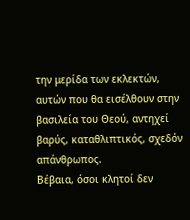την μερίδα των εκλεκτών, αυτών που θα εισέλθουν στην βασιλεία του Θεού, αντηχεί βαρύς, καταθλιπτικός, σχεδόν απάνθρωπος.
Βέβαια, όσοι κλητοί δεν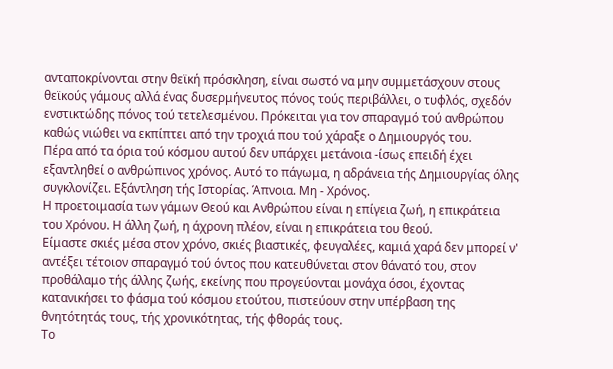ανταποκρίνονται στην θεϊκή πρόσκληση, είναι σωστό να μην συμμετάσχουν στους θεϊκούς γάμους αλλά ένας δυσερμήνευτος πόνος τούς περιβάλλει, ο τυφλός, σχεδόν ενστικτώδης πόνος τού τετελεσμένου. Πρόκειται για τον σπαραγμό τού ανθρώπου καθώς νιώθει να εκπίπτει από την τροχιά που τού χάραξε ο Δημιουργός του.
Πέρα από τα όρια τού κόσμου αυτού δεν υπάρχει μετάνοια -ίσως επειδή έχει εξαντληθεί ο ανθρώπινος χρόνος. Αυτό το πάγωμα, η αδράνεια τής Δημιουργίας όλης συγκλονίζει. Εξάντληση τής Ιστορίας. Άπνοια. Μη - Χρόνος.
Η προετοιμασία των γάμων Θεού και Ανθρώπου είναι η επίγεια ζωή, η επικράτεια του Χρόνου. Η άλλη ζωή, η άχρονη πλέον, είναι η επικράτεια του θεού.
Είμαστε σκιές μέσα στον χρόνο, σκιές βιαστικές, φευγαλέες, καμιά χαρά δεν μπορεί ν' αντέξει τέτοιον σπαραγμό τού όντος που κατευθύνεται στον θάνατό του, στον προθάλαμο τής άλλης ζωής, εκείνης που προγεύονται μονάχα όσοι, έχοντας κατανικήσει το φάσμα τού κόσμου ετούτου, πιστεύουν στην υπέρβαση της θνητότητάς τους, τής χρονικότητας, τής φθοράς τους.
Το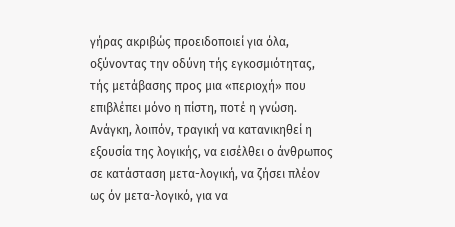γήρας ακριβώς προειδοποιεί για όλα, οξύνοντας την οδύνη τής εγκοσμιότητας, τής μετάβασης προς μια «περιοχή» που επιβλέπει μόνο η πίστη, ποτέ η γνώση.
Ανάγκη, λοιπόν, τραγική να κατανικηθεί η εξουσία της λογικής, να εισέλθει ο άνθρωπος σε κατάσταση μετα-λογική, να ζήσει πλέον ως όν μετα-λογικό, για να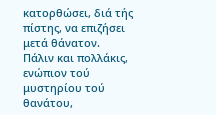κατορθώσει, διά τής πίστης, να επιζήσει μετά θάνατον.
Πάλιν και πολλάκις, ενώπιον τού μυστηρίου τού θανάτου,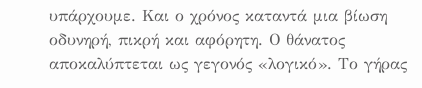υπάρχουμε. Και ο χρόνος καταντά μια βίωση οδυνηρή, πικρή και αφόρητη. Ο θάνατος αποκαλύπτεται ως γεγονός «λογικό». Το γήρας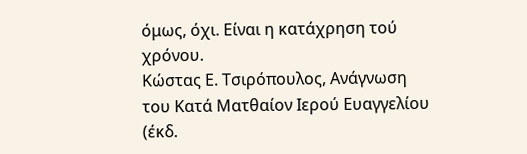όμως, όχι. Είναι η κατάχρηση τού χρόνου.
Κώστας Ε. Τσιρόπουλος, Ανάγνωση του Κατά Ματθαίον Ιερού Ευαγγελίου (έκδ.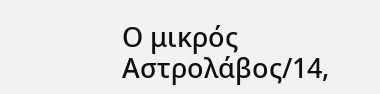Ο μικρός Αστρολάβος/14,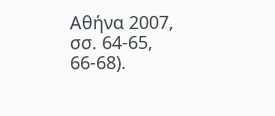Αθήνα 2007, σσ. 64-65, 66-68).